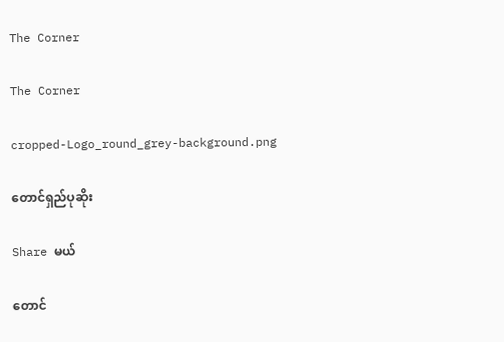The Corner

The Corner

cropped-Logo_round_grey-background.png

တောင်ရှည်ပုဆိုး

Share မယ်

တောင်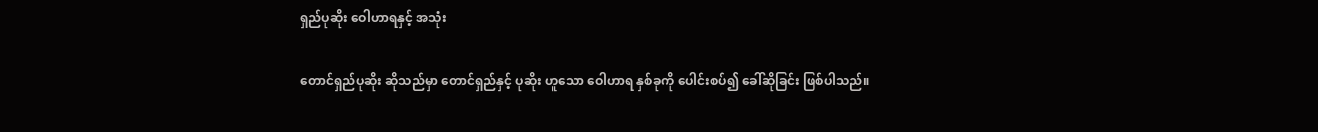ရှည်ပုဆိုး ဝေါဟာရနှင့် အသုံး

တောင်ရှည်ပုဆိုး ဆိုသည်မှာ တောင်ရှည်နှင့် ပုဆိုး ဟူသော ဝေါဟာရ နှစ်ခုကို ပေါင်းစပ်၍ ခေါ်ဆိုခြင်း ဖြစ်ပါသည်။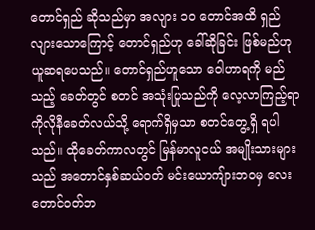တောင်ရှည် ဆိုသည်မှာ အလျား ၁၀ တောင်အထိ ရှည်လျားသောကြောင့် တောင်ရှည်ဟု ခေါ်ဆိုခြင်း ဖြစ်မည်ဟု ယူဆရပေသည်။ တောင်ရှည်ဟူသော ဝေါဟာရကို မည်သည့် ခေတ်တွင် စတင် အသုံးပြုသည်ကို လေ့လာကြည့်ရာ ကိုလိုနီခေတ်လယ်သို့ ရောက်ရှိမှသာ စတင်တွေ့ရှိ ရပါသည်။ ထိုခေတ်ကာလတွင် မြန်မာလူငယ် အမျိုးသားများသည် အတောင်နှစ်ဆယ်ဝတ် မင်းယောကျ်ားဘဝမှ လေးတောင်ဝတ်ဘ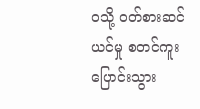ဝသို့ ဝတ်စားဆင်ယင်မှု စတင်ကူးပြောင်းသွား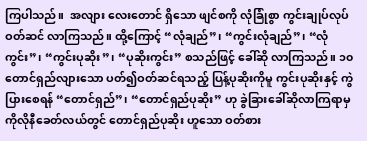ကြပါသည်။  အလျား လေးတောင် ရှိသော ဖျင်စကို လုံခြုံစွာ ကွင်းချုပ်လုပ် ဝတ်ဆင် လာကြသည်။ ထို့ကြောင့် “လုံချည်”၊ “ကွင်းလုံချည်”၊ “လုံကွင်း”၊ “ကွင်းပုဆိုး”၊ “ပုဆိုးကွင်း” စသည်ဖြင့် ခေါ်ဆို လာကြသည်။ ၁၀ တောင်ရှည်လျားသော ပတ်၍ဝတ်ဆင်ရသည့် ပြန့်ပုဆိုးကိုမူ ကွင်းပုဆိုးနှင့် ကွဲပြားစေရန် “တောင်ရှည်”၊ “တောင်ရှည်ပုဆိုး” ဟု ခွဲခြားခေါ်ဆိုလာကြရာမှ ကိုလိုနီခေတ်လယ်တွင် တောင်ရှည်ပုဆိုး ဟူသော ဝတ်စား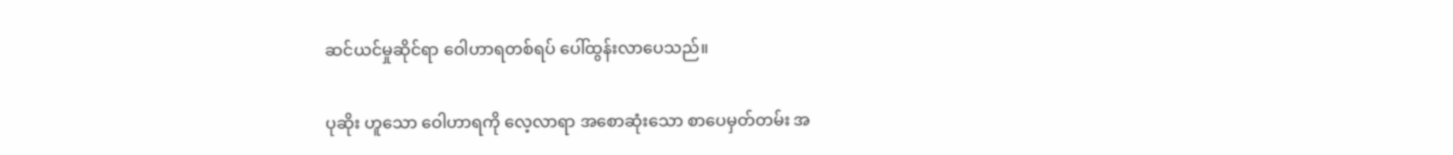ဆင်ယင်မှုဆိုင်ရာ ဝေါဟာရတစ်ရပ် ပေါ်ထွန်းလာပေသည်။

ပုဆိုး ဟူသော ဝေါဟာရကို လေ့လာရာ အစောဆုံးသော စာပေမှတ်တမ်း အ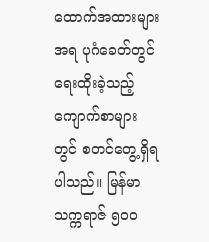ထောက်အထားများ အရ ပုဂံခေတ်တွင် ရေးထိုးခဲ့သည့် ကျောက်စာများတွင် စတင်တွေ့ရှိရပါသည်။ မြန်မာသက္ကရာဇ် ၅၀၀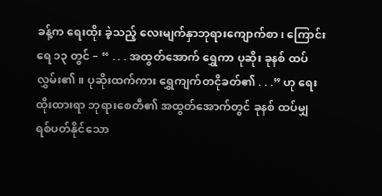ခန့်က ရေးထိုး ခဲ့သည့် လေးမျက်နှာဘုရားကျောက်စာ၊ ကြောင်းရေ ၁၃ တွင် – “ . . . အထွတ်အောက် ရွှေကာ ပုဆိုး ခုနစ် ထပ် လွှမ်း၏။ ပုဆိုးထက်ကား ရွှေကျက်တငိုခတ်၏ . . .” ဟု ရေးထိုးထားရာ ဘုရားစေတီ၏ အထွတ်အောက်တွင် ခုနစ် ထပ်မျှ ရစ်ပတ်နိုင်သော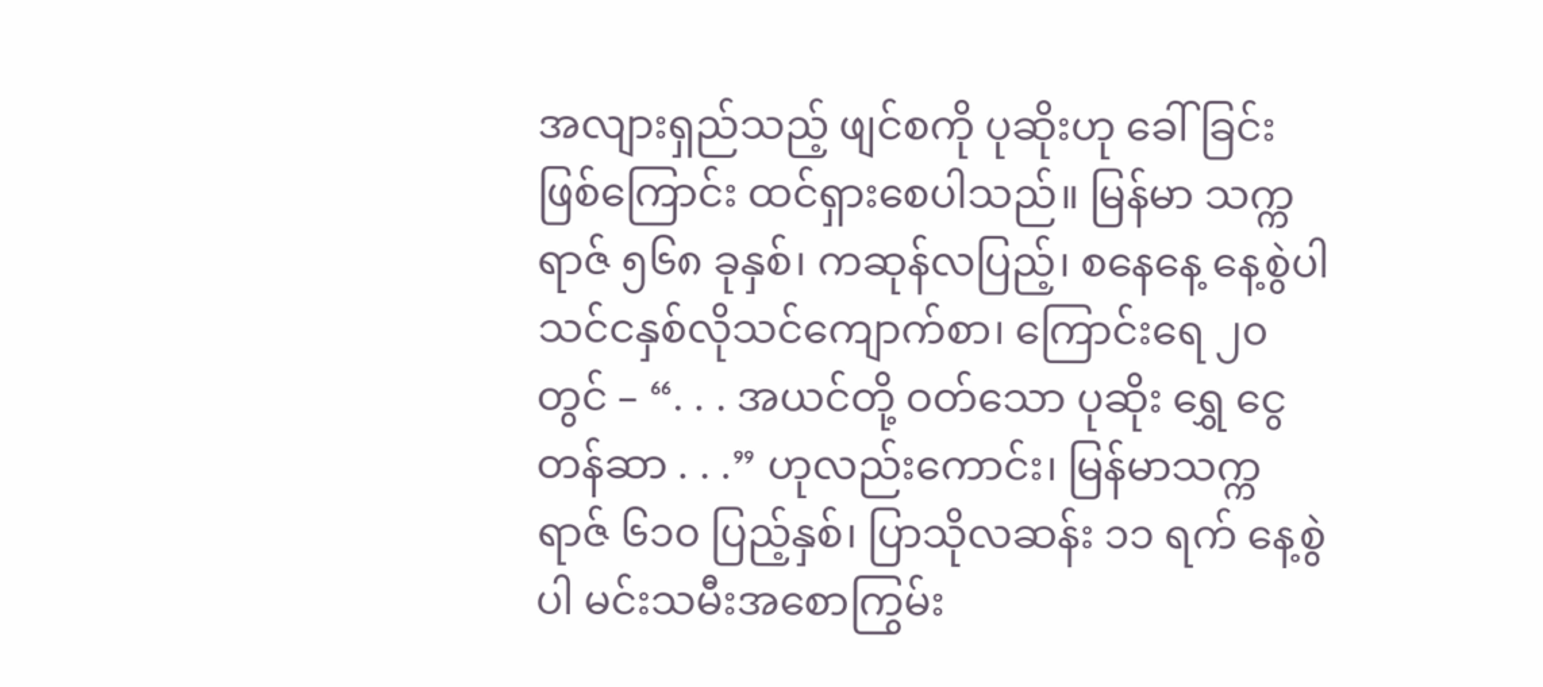အလျားရှည်သည့် ဖျင်စကို ပုဆိုးဟု ခေါ်ခြင်းဖြစ်ကြောင်း ထင်ရှားစေပါသည်။ မြန်မာ သက္ကရာဇ် ၅၆၈ ခုနှစ်၊ ကဆုန်လပြည့်၊ စနေနေ့ နေ့စွဲပါ သင်ငနှစ်လိုသင်ကျောက်စာ၊ ကြောင်းရေ ၂၀ တွင် – “. . . အယင်တို့ ဝတ်သော ပုဆိုး ရွှေ ငွေ တန်ဆာ . . .” ဟုလည်းကောင်း၊ မြန်မာသက္ကရာဇ် ၆၁၀ ပြည့်နှစ်၊ ပြာသိုလဆန်း ၁၁ ရက် နေ့စွဲပါ မင်းသမီးအစောကြွမ်း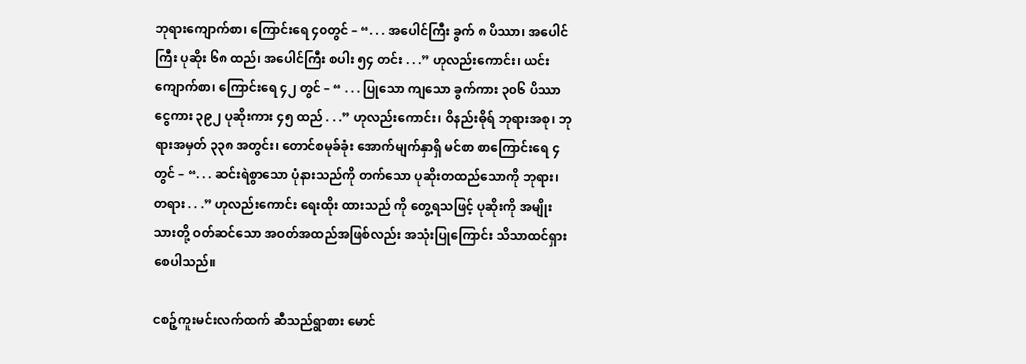ဘုရားကျောက်စာ၊ ကြောင်းရေ ၄၀တွင် – “. . . အပေါင်ကြီး ခွက် ၈ ပိဿာ၊ အပေါင်ကြီး ပုဆိုး ၆၈ ထည်၊ အပေါင်ကြီး စပါး ၅၄ တင်း . . .” ဟုလည်းကောင်း၊ ယင်းကျောက်စာ၊ ကြောင်းရေ ၄၂ တွင် – “ . . . ပြုသော ကျသော ခွက်ကား ၃၀၆ ပိဿာ ငွေကား ၃၉၂ ပုဆိုးကား ၄၅ ထည် . . .” ဟုလည်းကောင်း၊ ဝိနည်းဓိုရ် ဘုရားအစု၊ ဘုရားအမှတ် ၃၃၈ အတွင်း၊ တောင်စမုခ်ခုံး အောက်မျက်နှာရှိ မင်စာ စာကြောင်းရေ ၄ တွင် – “. . . ဆင်းရဲစွာသော ပုံနားသည်ကို တက်သော ပုဆိုးတထည်သောကို ဘုရား၊ တရား . . .” ဟုလည်းကောင်း ရေးထိုး ထားသည် ကို တွေ့ရသဖြင့် ပုဆိုးကို အမျိုးသားတို့ ဝတ်ဆင်သော အဝတ်အထည်အဖြစ်လည်း အသုံးပြုကြောင်း သိသာထင်ရှားစေပါသည်။

ငစဉ့်ကူးမင်းလက်ထက် ဆီသည်ရွာစား မောင်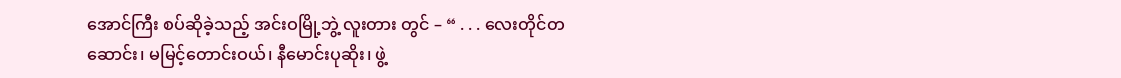အောင်ကြီး စပ်ဆိုခဲ့သည့် အင်းဝမြို့ဘွဲ့ လူးတား တွင် – “ . . . လေးတိုင်တဆောင်း၊ မမြင့်တောင်းဝယ်၊ နီမောင်းပုဆိုး၊ ဖွဲ့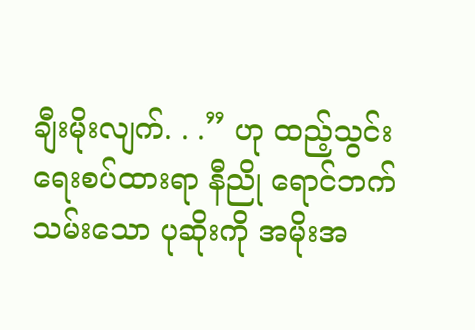ချီးမိုးလျက်. . .” ဟု ထည့်သွင်း ရေးစပ်ထားရာ နီညို ရောင်ဘက်သမ်းသော ပုဆိုးကို အမိုးအ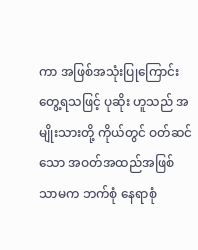ကာ အဖြစ်အသုံးပြုကြောင်း တွေ့ရသဖြင့် ပုဆိုး ဟူသည် အမျိုးသားတို့ ကိုယ်တွင် ဝတ်ဆင်သော အဝတ်အထည်အဖြစ်သာမက ဘက်စုံ နေရာစုံ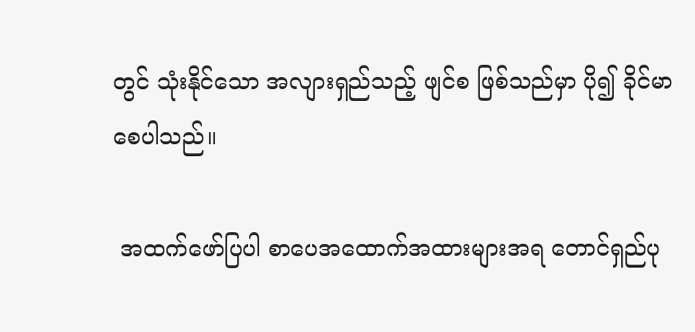တွင် သုံးနိုင်သော အလျားရှည်သည့် ဖျင်စ ဖြစ်သည်မှာ ပို၍ ခိုင်မာစေပါသည်။

 အထက်ဖော်ပြပါ စာပေအထောက်အထားများအရ တောင်ရှည်ပု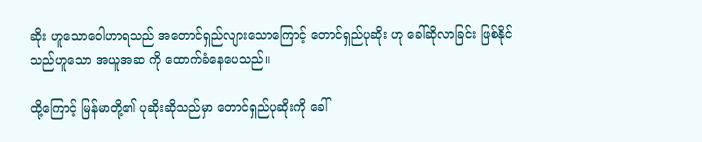ဆိုး ဟူသောဝေါဟာရသည် အတောင်ရှည်လျားသောကြောင့် တောင်ရှည်ပုဆိုး ဟု ခေါ်ဆိုလာခြင်း ဖြစ်နိုင်သည်ဟူသော အယူအဆ ကို ထောက်ခံနေပေသည်။

ထို့ကြောင့် မြန်မာတို့၏ ပုဆိုးဆိုသည်မှာ တောင်ရှည်ပုဆိုးကို ခေါ်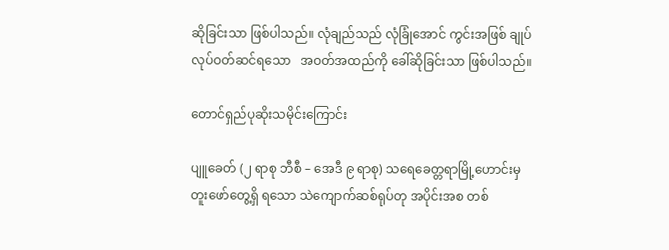ဆိုခြင်းသာ ဖြစ်ပါသည်။ လုံချည်သည် လုံခြုံအောင် ကွင်းအဖြစ် ချုပ်လုပ်ဝတ်ဆင်ရသော   အဝတ်အထည်ကို ခေါ်ဆိုခြင်းသာ ဖြစ်ပါသည်။

တောင်ရှည်ပုဆိုးသမိုင်းကြောင်း

ပျူခေတ် (၂ ရာစု ဘီစီ – အေဒီ ၉ ရာစု) သရေခေတ္တရာမြို့ဟောင်းမှ တူးဖော်တွေ့ရှိ ရသော သဲကျောက်ဆစ်ရုပ်တု အပိုင်းအစ တစ်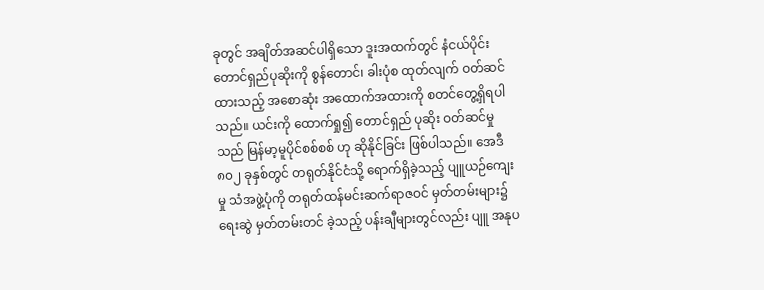ခုတွင် အချိတ်အဆင်ပါရှိသော ဒူးအထက်တွင် နံငယ်ပိုင်း တောင်ရှည်ပုဆိုးကို စွန်တောင်၊ ခါးပုံစ ထုတ်လျက် ဝတ်ဆင်ထားသည့် အစောဆုံး အထောက်အထားကို စတင်တွေ့ရှိရပါသည်။ ယင်းကို ထောက်ရှု၍ တောင်ရှည် ပုဆိုး ဝတ်ဆင်မှုသည် မြန်မာ့မူပိုင်စစ်စစ် ဟု ဆိုနိုင်ခြင်း ဖြစ်ပါသည်။ အေဒီ ၈၀၂ ခုနှစ်တွင် တရုတ်နိုင်ငံသို့ ရောက်ရှိခဲ့သည့် ပျူယဉ်ကျေးမှု သံအဖွဲ့ပုံကို တရုတ်ထန်မင်းဆက်ရာဇဝင် မှတ်တမ်းများ၌ ရေးဆွဲ မှတ်တမ်းတင် ခဲ့သည့် ပန်းချီများတွင်လည်း ပျူ အနုပ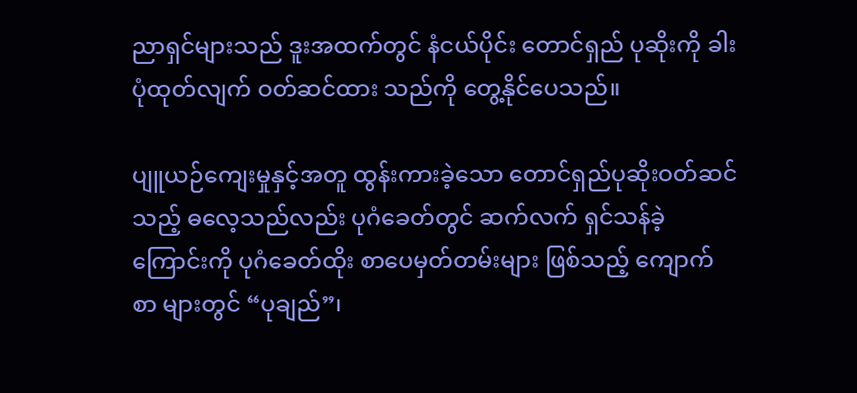ညာရှင်များသည် ဒူးအထက်တွင် နံငယ်ပိုင်း တောင်ရှည် ပုဆိုးကို ခါးပုံထုတ်လျက် ဝတ်ဆင်ထား သည်ကို တွေ့နိုင်ပေသည်။

ပျူယဉ်ကျေးမှုနှင့်အတူ ထွန်းကားခဲ့သော တောင်ရှည်ပုဆိုးဝတ်ဆင်သည့် ဓလေ့သည်လည်း ပုဂံခေတ်တွင် ဆက်လက် ရှင်သန်ခဲ့ကြောင်းကို ပုဂံခေတ်ထိုး စာပေမှတ်တမ်းများ ဖြစ်သည့် ကျောက်စာ များတွင် “ပုချည်”၊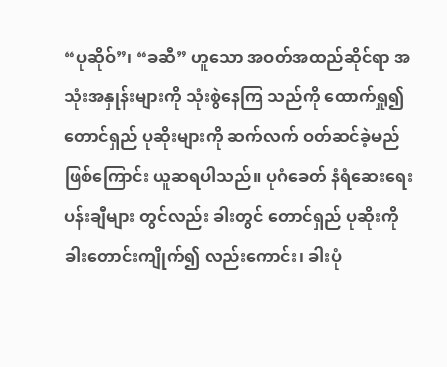“ပုဆိုဝ်”၊ “ခဆီ” ဟူသော အဝတ်အထည်ဆိုင်ရာ အသုံးအနှုန်းများကို သုံးစွဲနေကြ သည်ကို ထောက်ရှု၍ တောင်ရှည် ပုဆိုးများကို ဆက်လက် ဝတ်ဆင်ခဲ့မည်ဖြစ်ကြောင်း ယူဆရပါသည်။ ပုဂံခေတ် နံရံဆေးရေး ပန်းချီများ တွင်လည်း ခါးတွင် တောင်ရှည် ပုဆိုးကို ခါးတောင်းကျိုက်၍ လည်းကောင်း၊ ခါးပုံ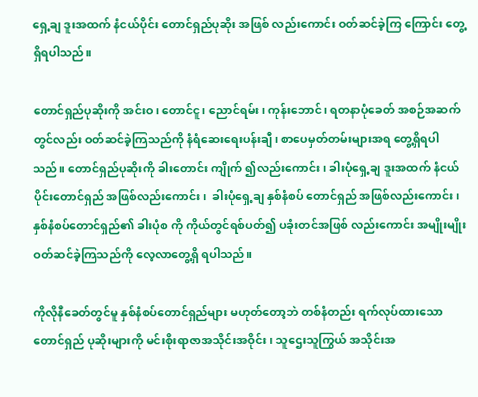ရှေ့ချ ဒူးအထက် နံငယ်ပိုင်း တောင်ရှည်ပုဆိုး အဖြစ် လည်းကောင်း ဝတ်ဆင်ခဲ့ကြ ကြောင်း တွေ့ရှိရပါသည်။

တောင်ရှည်ပုဆိုးကို အင်းဝ၊ တောင်ငူ၊ ညောင်ရမ်း၊ ကုန်းဘောင်၊ ရတနာပုံခေတ် အစဉ်အဆက် တွင်လည်း ဝတ်ဆင်ခဲ့ကြသည်ကို နံရံဆေးရေးပန်းချီ၊ စာပေမှတ်တမ်းများအရ တွေ့ရှိရပါသည်။ တောင်ရှည်ပုဆိုးကို ခါးတောင်း ကျိုက် ၍လည်းကောင်း၊ ခါးပုံရှေ့ချ ဒူးအထက် နံငယ်ပိုင်းတောင်ရှည် အဖြစ်လည်းကောင်း၊  ခါးပုံရှေ့ချ နှစ်နံစပ် တောင်ရှည် အဖြစ်လည်းကောင်း၊ နှစ်နံစပ်တောင်ရှည်၏ ခါးပုံစ ကို ကိုယ်တွင်ရစ်ပတ်၍ ပခုံးတင်အဖြစ် လည်းကောင်း အမျိုးမျိုး ဝတ်ဆင်ခဲ့ကြသည်ကို လေ့လာတွေ့ရှိ ရပါသည်။

ကိုလိုနီခေတ်တွင်မူ နှစ်နံစပ်တောင်ရှည်များ မဟုတ်တော့ဘဲ တစ်နံတည်း ရက်လုပ်ထားသော တောင်ရှည် ပုဆိုးများကို မင်းစိုးရာဇာအသိုင်းအဝိုင်း၊ သူဌေးသူကြွယ် အသိုင်းအ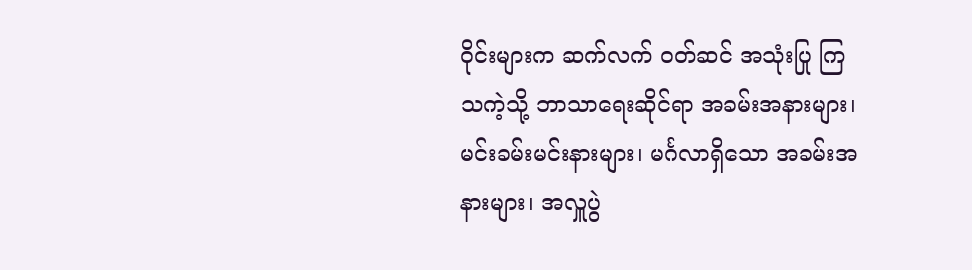ဝိုင်းများက ဆက်လက် ဝတ်ဆင် အသုံးပြု ကြသကဲ့သို့ ဘာသာရေးဆိုင်ရာ အခမ်းအနားများ၊ မင်းခမ်းမင်းနားများ၊ မင်္ဂလာရှိသော အခမ်းအနားများ၊ အလှူပွဲ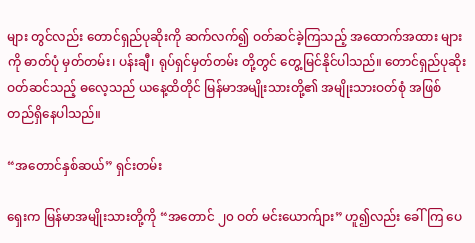များ တွင်လည်း တောင်ရှည်ပုဆိုးကို ဆက်လက်၍ ဝတ်ဆင်ခဲ့ကြသည့် အထောက်အထား များကို ဓာတ်ပုံ မှတ်တမ်း၊ ပန်းချီ၊ ရုပ်ရှင်မှတ်တမ်း တို့တွင် တွေ့မြင်နိုင်ပါသည်။ တောင်ရှည်ပုဆိုး ဝတ်ဆင်သည့် ဓလေ့သည် ယနေ့ထိတိုင် မြန်မာအမျိုးသားတို့၏ အမျိုးသားဝတ်စုံ အဖြစ် တည်ရှိနေပါသည်။

“အတောင်နှစ်ဆယ်” ရှင်းတမ်း

ရှေးက မြန်မာအမျိုးသားတို့ကို “အတောင် ၂၀ ဝတ် မင်းယောက်ျား” ဟူ၍လည်း ခေါ်ကြ ပေ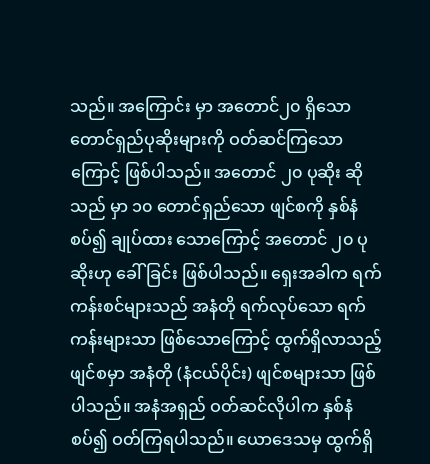သည်။ အကြောင်း မှာ အတောင်၂၀ ရှိသော တောင်ရှည်ပုဆိုးများကို ဝတ်ဆင်ကြသောကြောင့် ဖြစ်ပါသည်။ အတောင် ၂၀ ပုဆိုး ဆိုသည် မှာ ၁၀ တောင်ရှည်သော ဖျင်စကို နှစ်နံစပ်၍ ချုပ်ထား သောကြောင့် အတောင် ၂၀ ပုဆိုးဟု ခေါ်ခြင်း ဖြစ်ပါသည်။ ရှေးအခါက ရက်ကန်းစင်များသည် အနံတို ရက်လုပ်သော ရက်ကန်းများသာ ဖြစ်သောကြောင့် ထွက်ရှိလာသည့် ဖျင်စမှာ အနံတို (နံငယ်ပိုင်း) ဖျင်စများသာ ဖြစ်ပါသည်။ အနံအရှည် ဝတ်ဆင်လိုပါက နှစ်နံစပ်၍ ဝတ်ကြရပါသည်။ ယောဒေသမှ ထွက်ရှိ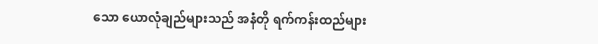သော ယောလုံချည်များသည် အနံတို ရက်ကန်းထည်များ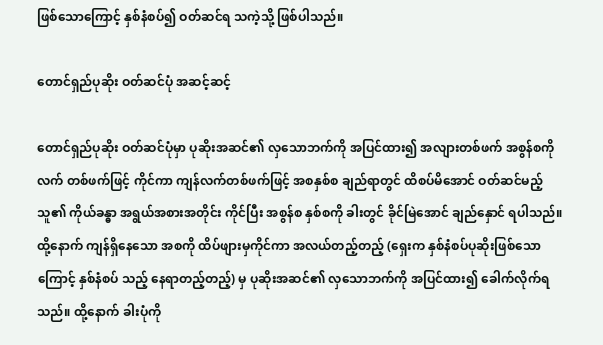ဖြစ်သောကြောင့် နှစ်နံစပ်၍ ဝတ်ဆင်ရ သကဲ့သို့ ဖြစ်ပါသည်။

တောင်ရှည်ပုဆိုး ဝတ်ဆင်ပုံ အဆင့်ဆင့်

တောင်ရှည်ပုဆိုး ဝတ်ဆင်ပုံမှာ ပုဆိုးအဆင်၏ လှသောဘက်ကို အပြင်ထား၍ အလျားတစ်ဖက် အစွန်စကို လက် တစ်ဖက်ဖြင့် ကိုင်ကာ ကျန်လက်တစ်ဖက်ဖြင့် အစနှစ်စ ချည်ရာတွင် ထိစပ်မိအောင် ဝတ်ဆင်မည့်သူ၏ ကိုယ်ခန္ဓာ အရွယ်အစားအတိုင်း ကိုင်ပြီး အစွန်စ နှစ်စကို ခါးတွင် ခိုင်မြဲအောင် ချည်နှောင် ရပါသည်။ ထို့နောက် ကျန်ရှိနေသော အစကို ထိပ်ဖျားမှကိုင်ကာ အလယ်တည့်တည့် (ရှေးက နှစ်နံစပ်ပုဆိုးဖြစ်သောကြောင့် နှစ်နံစပ် သည့် နေရာတည့်တည့်) မှ ပုဆိုးအဆင်၏ လှသောဘက်ကို အပြင်ထား၍ ခေါက်လိုက်ရသည်။ ထို့နောက် ခါးပုံကို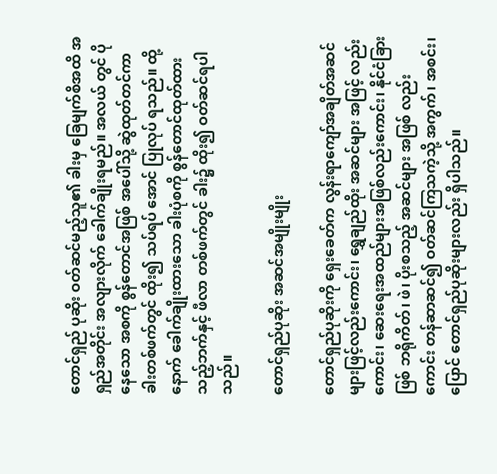တောင်ရှည် ပုဆိုး ဝတ်ဆင်မည့်သူ၏ ခါးမှ ခြေမျက်စိအထိ အရှည်အတိုင်း အလျားလိုက် ခေါက်ချိုးရမည်။ အလယ် တွင် ပိုနေသော အစကို စွန်တောင်အဖြစ် အပေါ်သို့ ဆွဲထုတ်တင်ကာ ခါးတစ်ဖက်တွင် ထိုး၍ သပ်ရပ် အောင် ပြုလုပ် ရသည်။ ထို့နောက် ခေါက်ချိုးထားသော ခါးပုံစကို စွန်တောင်ထုတ်ထားသည့်ဘက်နှင့် ဖီလာ တစ်ဖက်တွင် ခါး၌ ထိုး၍ ဝတ်ဆင်ရပါသည်။

တောင်ရှည်ပုဆိုး အဆင်အမျိုးမျိုး

တောင်ရှည်ပုဆိုးကို ရှေးခေတ်က လွန်းရာကျော်အချိတ်အဆင်များဖြင့်လည်းကောင်း၊ ရွှေချည်ထိုး အဆင်များ အဖြင့် လည်းကောင်း၊ ဆေးရေးအထည်များအဖြစ်လည်းကောင်း၊ နိုင်ငံခြားဖြစ် ဘရိုကိတ်၊ ဖဲ၊ ပိုးစသည့် အဆင်များ အဖြစ် လည်းကောင်း တန်ဆာဆင်၍ ဝတ်ဆင်ကြသကဲ့သို့ အကွက်၊ အစင်း၊ ပြောင် တောင်ရှည်ပုဆိုးများလည်း ရှိပါသည်။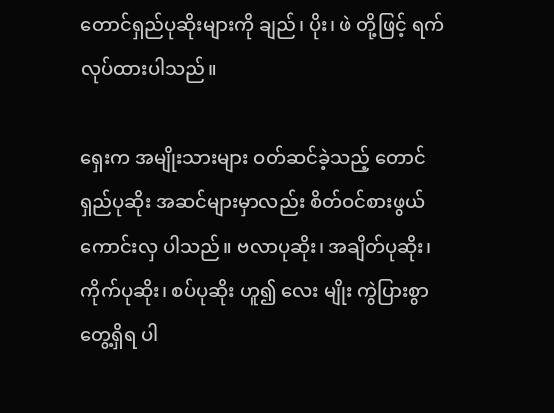တောင်ရှည်ပုဆိုးများကို ချည်၊ ပိုး၊ ဖဲ တို့ဖြင့် ရက်လုပ်ထားပါသည်။

ရှေးက အမျိုးသားများ ဝတ်ဆင်ခဲ့သည့် တောင်ရှည်ပုဆိုး အဆင်များမှာလည်း စိတ်ဝင်စားဖွယ် ကောင်းလှ ပါသည်။ ဗလာပုဆိုး၊ အချိတ်ပုဆိုး၊ ကိုက်ပုဆိုး၊ စပ်ပုဆိုး ဟူ၍ လေး မျိုး ကွဲပြားစွာ တွေ့ရှိရ ပါ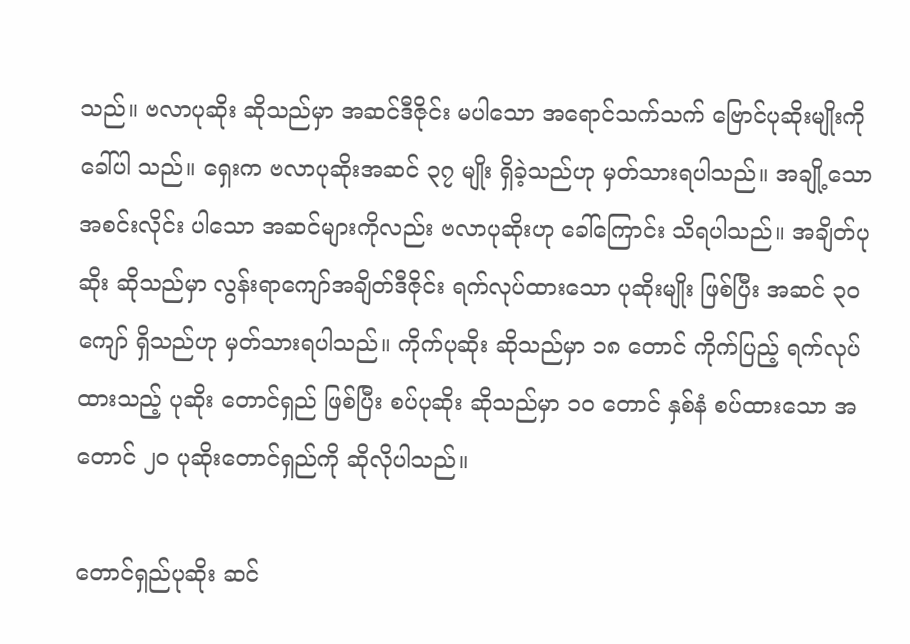သည်။ ဗလာပုဆိုး ဆိုသည်မှာ အဆင်ဒီဇိုင်း မပါသော အရောင်သက်သက် ဗြောင်ပုဆိုးမျိုးကို ခေါ်ပါ သည်။ ရှေးက ဗလာပုဆိုးအဆင် ၃၇ မျိုး ရှိခဲ့သည်ဟု မှတ်သားရပါသည်။ အချို့သော အစင်းလိုင်း ပါသော အဆင်များကိုလည်း ဗလာပုဆိုးဟု ခေါ်ကြောင်း သိရပါသည်။ အချိတ်ပုဆိုး ဆိုသည်မှာ လွန်းရာကျော်အချိတ်ဒီဇိုင်း ရက်လုပ်ထားသော ပုဆိုးမျိုး ဖြစ်ပြီး အဆင် ၃၀ ကျော် ရှိသည်ဟု မှတ်သားရပါသည်။ ကိုက်ပုဆိုး ဆိုသည်မှာ ၁၈ တောင် ကိုက်ပြည့် ရက်လုပ်ထားသည့် ပုဆိုး တောင်ရှည် ဖြစ်ပြီး စပ်ပုဆိုး ဆိုသည်မှာ ၁၀ တောင် နှစ်နံ စပ်ထားသော အတောင် ၂၀ ပုဆိုးတောင်ရှည်ကို ဆိုလိုပါသည်။

တောင်ရှည်ပုဆိုး ဆင်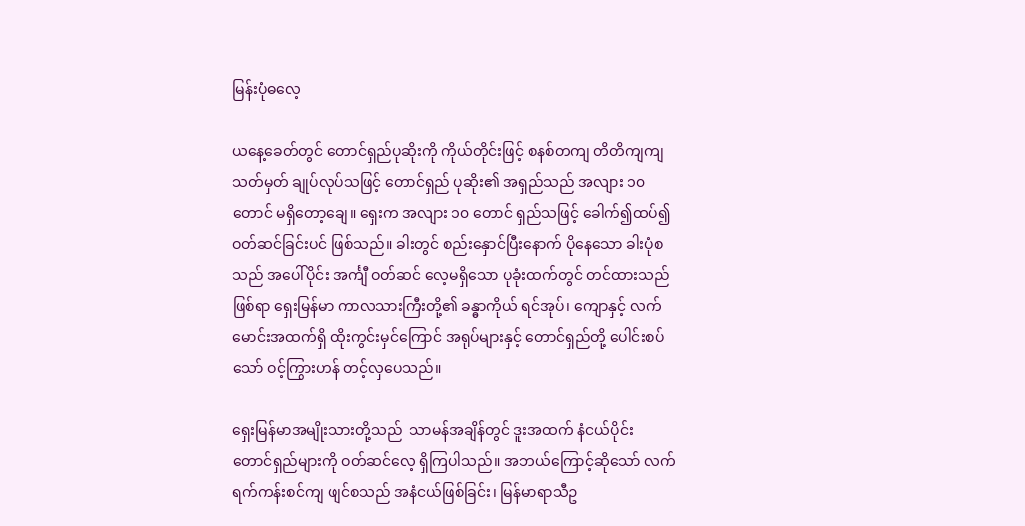မြန်းပုံဓလေ့

ယနေ့ခေတ်တွင် တောင်ရှည်ပုဆိုးကို ကိုယ်တိုင်းဖြင့် စနစ်တကျ တိတိကျကျ သတ်မှတ် ချုပ်လုပ်သဖြင့် တောင်ရှည် ပုဆိုး၏ အရှည်သည် အလျား ၁၀ တောင် မရှိတော့ချေ။ ရှေးက အလျား ၁၀ တောင် ရှည်သဖြင့် ခေါက်၍ထပ်၍ ဝတ်ဆင်ခြင်းပင် ဖြစ်သည်။ ခါးတွင် စည်းနှောင်ပြီးနောက် ပိုနေသော ခါးပုံစသည် အပေါ်ပိုင်း အင်္ကျီ ဝတ်ဆင် လေ့မရှိသော ပုခုံးထက်တွင် တင်ထားသည်ဖြစ်ရာ ရှေးမြန်မာ ကာလသားကြီးတို့၏ ခန္ဓာကိုယ် ရင်အုပ်၊ ကျောနှင့် လက်မောင်းအထက်ရှိ ထိုးကွင်းမှင်ကြောင် အရုပ်များနှင့် တောင်ရှည်တို့ ပေါင်းစပ်သော် ဝင့်ကြွားဟန် တင့်လှပေသည်။

ရှေးမြန်မာအမျိုးသားတို့သည်  သာမန်အချိန်တွင် ဒူးအထက် နံငယ်ပိုင်း တောင်ရှည်များကို ဝတ်ဆင်လေ့ ရှိကြပါသည်။ အဘယ်ကြောင့်ဆိုသော် လက်ရက်ကန်းစင်ကျ ဖျင်စသည် အနံငယ်ဖြစ်ခြင်း၊ မြန်မာရာသီဥ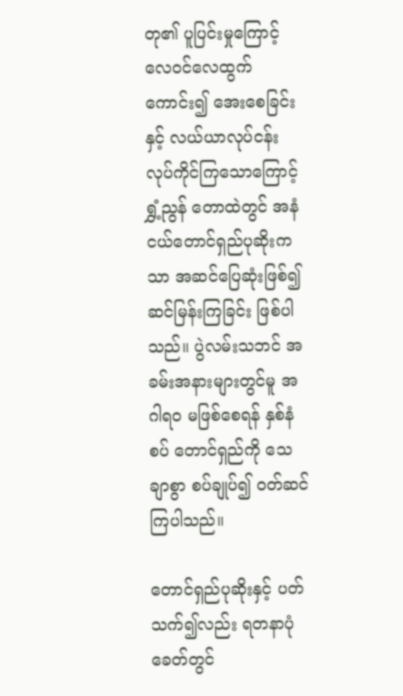တု၏ ပူပြင်းမှုကြောင့် လေဝင်လေထွက်ကောင်း၍ အေးစေခြင်းနှင့် လယ်ယာလုပ်ငန်း လုပ်ကိုင်ကြသောကြောင့်  ရွှံ့ညွန် တောထဲတွင် အနံငယ်တောင်ရှည်ပုဆိုးကသာ အဆင်ပြေဆုံးဖြစ်၍ ဆင်မြန်းကြခြင်း ဖြစ်ပါသည်။ ပွဲလမ်းသဘင် အခမ်းအနားများတွင်မူ အဂါရဝ မဖြစ်စေရန် နှစ်နံစပ် တောင်ရှည်ကို သေချာစွာ စပ်ချုပ်၍ ဝတ်ဆင်ကြပါသည်။

တောင်ရှည်ပုဆိုးနှင့် ပတ်သက်၍လည်း ရတနာပုံခေတ်တွင်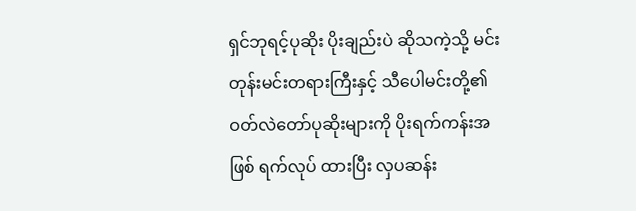ရှင်ဘုရင့်ပုဆိုး ပိုးချည်းပဲ ဆိုသကဲ့သို့ မင်းတုန်းမင်းတရားကြီးနှင့် သီပေါမင်းတို့၏ ဝတ်လဲတော်ပုဆိုးများကို ပိုးရက်ကန်းအဖြစ် ရက်လုပ် ထားပြီး လှပဆန်း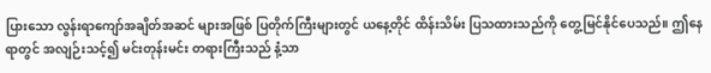ပြားသော လွန်းရာကျော်အချိတ်အဆင် များအဖြစ် ပြတိုက်ကြီးများတွင် ယနေ့တိုင် ထိန်းသိမ်း ပြသထားသည်ကို တွေ့မြင်နိုင်ပေသည်။ ဤနေရာတွင် အလျဉ်းသင့်၍ မင်းတုန်းမင်း တရားကြီးသည် နံ့သာ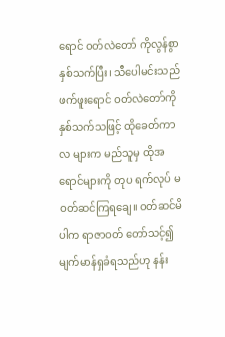ရောင် ဝတ်လဲတော် ကိုလွန်စွာနှစ်သက်ပြီး၊ သီပေါမင်းသည် ဖက်ဖူးရောင် ဝတ်လဲတော်ကို နှစ်သက်သဖြင့် ထိုခေတ်ကာလ များက မည်သူမှ ထိုအရောင်များကို တုပ ရက်လုပ် မဝတ်ဆင်ကြရချေ။ ဝတ်ဆင်မိပါက ရာဇာဝတ် တော်သင့်၍ မျက်မာန်ရှခံရသည်ဟု နန်း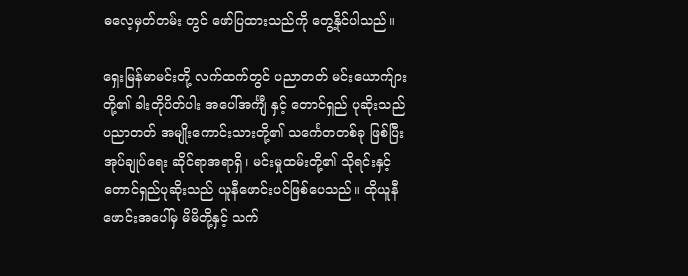ဓလေ့မှတ်တမ်း တွင် ဖော်ပြထားသည်ကို တွေ့နိုင်ပါသည်။

ရှေးမြန်မာမင်းတို့ လက်ထက်တွင် ပညာတတ် မင်းယောက်ျားတို့၏ ခါးတိုပိတ်ပါး အပေါ်အင်္ကျီ နှင့် တောင်ရှည် ပုဆိုးသည် ပညာတတ် အမျိုးကောင်းသားတို့၏ သင်္ကေတတစ်ခု ဖြစ်ပြီး အုပ်ချုပ်ရေး ဆိုင်ရာအရာရှိ၊ မင်းမှုထမ်းတို့၏ သိုရင်းနှင့် တောင်ရှည်ပုဆိုးသည် ယူနီဖောင်းပင်ဖြစ်ပေသည်။ ထိုယူနီဖောင်းအပေါ်မှ မိမိတို့နှင့် သက်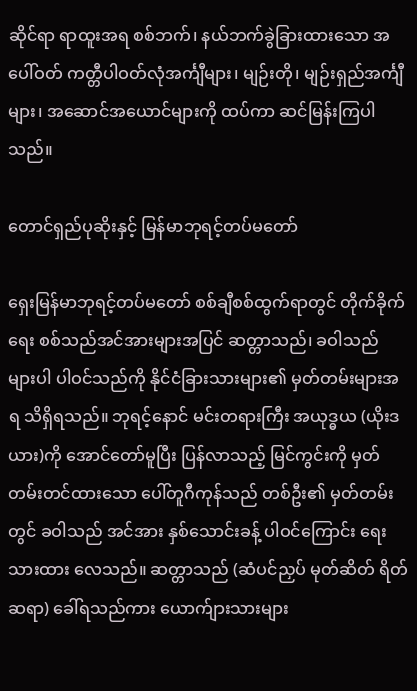ဆိုင်ရာ ရာထူးအရ စစ်ဘက်၊ နယ်ဘက်ခွဲခြားထားသော အပေါ်ဝတ် ကတ္တီပါဝတ်လုံအင်္ကျီများ၊ မျဉ်းတို၊ မျဉ်းရှည်အင်္ကျီများ၊ အဆောင်အယောင်များကို ထပ်ကာ ဆင်မြန်းကြပါသည်။

တောင်ရှည်ပုဆိုးနှင့် မြန်မာဘုရင့်တပ်မတော်

ရှေးမြန်မာဘုရင့်တပ်မတော် စစ်ချီစစ်ထွက်ရာတွင် တိုက်ခိုက်ရေး စစ်သည်အင်အားများအပြင် ဆတ္တာသည်၊ ခဝါသည် များပါ ပါဝင်သည်ကို နိုင်ငံခြားသားများ၏ မှတ်တမ်းများအရ သိရှိရသည်။ ဘုရင့်နောင် မင်းတရားကြီး အယုဒ္ဓယ (ယိုးဒယား)ကို အောင်တော်မူပြီး ပြန်လာသည့် မြင်ကွင်းကို မှတ်တမ်းတင်ထားသော ပေါ်တူဂီကုန်သည် တစ်ဦး၏ မှတ်တမ်းတွင် ခဝါသည် အင်အား နှစ်သောင်းခန့် ပါဝင်ကြောင်း ရေးသားထား လေသည်။ ဆတ္တာသည် (ဆံပင်ညှပ် မုတ်ဆိတ် ရိတ်ဆရာ) ခေါ်ရသည်ကား ယောက်ျားသားများ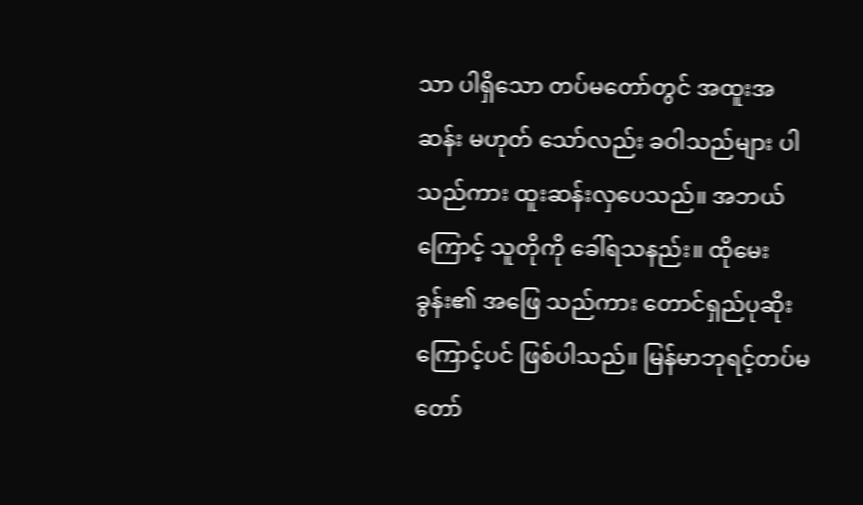သာ ပါရှိသော တပ်မတော်တွင် အထူးအဆန်း မဟုတ် သော်လည်း ခဝါသည်များ ပါသည်ကား ထူးဆန်းလှပေသည်။ အဘယ်ကြောင့် သူတိုကို ခေါ်ရသနည်း။ ထိုမေးခွန်း၏ အဖြေ သည်ကား တောင်ရှည်ပုဆိုးကြောင့်ပင် ဖြစ်ပါသည်။ မြန်မာဘုရင့်တပ်မတော်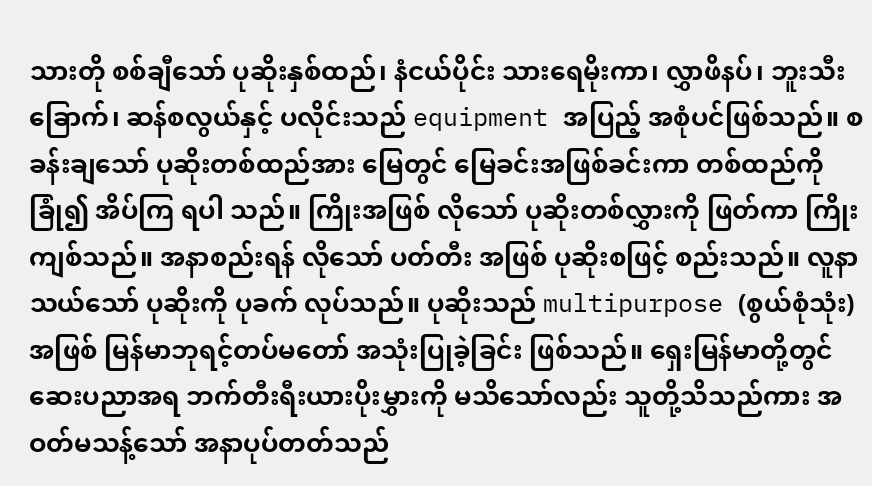သားတို စစ်ချီသော် ပုဆိုးနှစ်ထည်၊ နံငယ်ပိုင်း သားရေမိုးကာ၊ လွှာဖိနပ်၊ ဘူးသီးခြောက်၊ ဆန်စလွယ်နှင့် ပလိုင်းသည် equipment အပြည့် အစုံပင်ဖြစ်သည်။ စခန်းချသော် ပုဆိုးတစ်ထည်အား မြေတွင် မြေခင်းအဖြစ်ခင်းကာ တစ်ထည်ကို ခြုံ၍ အိပ်ကြ ရပါ သည်။ ကြိုးအဖြစ် လိုသော် ပုဆိုးတစ်လွှားကို ဖြတ်ကာ ကြိုးကျစ်သည်။ အနာစည်းရန် လိုသော် ပတ်တီး အဖြစ် ပုဆိုးစဖြင့် စည်းသည်။ လူနာသယ်သော် ပုဆိုးကို ပုခက် လုပ်သည်။ ပုဆိုးသည် multipurpose (စွယ်စုံသုံး) အဖြစ် မြန်မာဘုရင့်တပ်မတော် အသုံးပြုခဲ့ခြင်း ဖြစ်သည်။ ရှေးမြန်မာတို့တွင် ဆေးပညာအရ ဘက်တီးရီးယားပိုးမွှားကို မသိသော်လည်း သူတို့သိသည်ကား အဝတ်မသန့်သော် အနာပုပ်တတ်သည်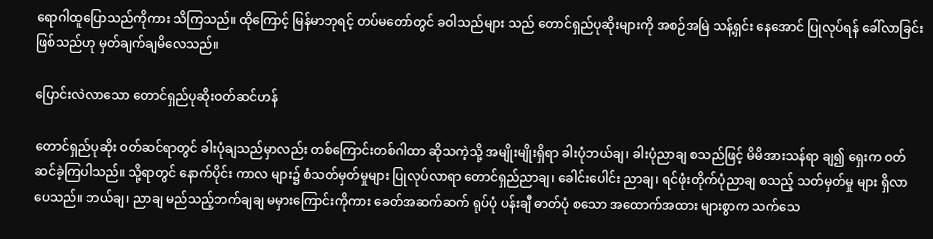ရောဂါထူပြောသည်ကိုကား သိကြသည်။ ထိုကြောင့် မြန်မာဘုရင့် တပ်မတော်တွင် ခဝါသည်များ သည် တောင်ရှည်ပုဆိုးများကို အစဉ်အမြဲ သန့်ရှင်း နေအောင် ပြုလုပ်ရန် ခေါ်လာခြင်း ဖြစ်သည်ဟု မှတ်ချက်ချမိလေသည်။

ပြောင်းလဲလာသော တောင်ရှည်ပုဆိုးဝတ်ဆင်ဟန်

တောင်ရှည်ပုဆိုး ဝတ်ဆင်ရာတွင် ခါးပုံချသည်မှာလည်း တစ်ကြောင်းတစ်ဂါထာ ဆိုသကဲ့သို့ အမျိုးမျိုးရှိရာ ခါးပုံဘယ်ချ၊ ခါးပုံညာချ စသည်ဖြင့် မိမိအားသန်ရာ ချ၍ ရှေးက ဝတ်ဆင်ခဲ့ကြပါသည်။ သို့ရာတွင် နောက်ပိုင်း ကာလ များ၌ စံသတ်မှတ်မှုများ ပြုလုပ်လာရာ တောင်ရှည်ညာချ၊ ခေါင်းပေါင်း ညာချ၊ ရင်ဖုံးတိုက်ပုံညာချ စသည့် သတ်မှတ်မှု များ ရှိလာပေသည်။ ဘယ်ချ၊ ညာချ မည်သည့်ဘက်ချချ မမှားကြောင်းကိုကား ခေတ်အဆက်ဆက် ရုပ်ပုံ ပန်းချီ ဓာတ်ပုံ စသော အထောက်အထား များစွာက သက်သေ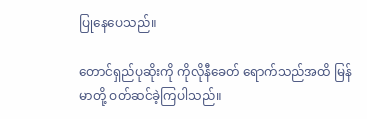ပြုနေပေသည်။

တောင်ရှည်ပုဆိုးကို ကိုလိုနီခေတ် ရောက်သည်အထိ မြန်မာတို့ ဝတ်ဆင်ခဲ့ကြပါသည်။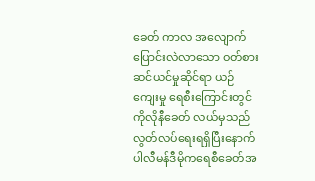ခေတ် ကာလ အလျောက် ပြောင်းလဲလာသော ဝတ်စားဆင်ယင်မှုဆိုင်ရာ ယဉ်ကျေးမှု ရေစီးကြောင်းတွင် ကိုလိုနီခေတ် လယ်မှသည် လွတ်လပ်ရေးရရှိပြီးနောက် ပါလီမန်ဒီမိုကရေစီခေတ်အ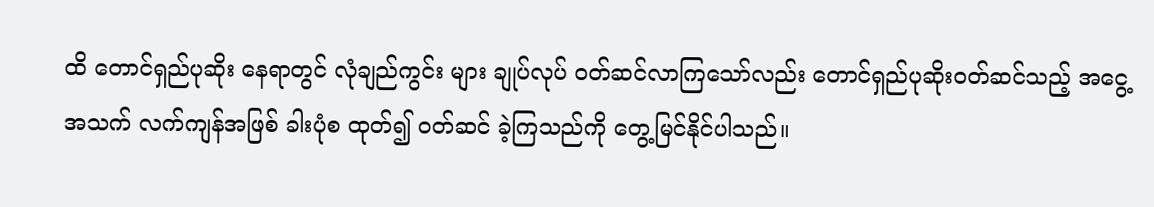ထိ တောင်ရှည်ပုဆိုး နေရာတွင် လုံချည်ကွင်း များ ချုပ်လုပ် ဝတ်ဆင်လာကြသော်လည်း တောင်ရှည်ပုဆိုးဝတ်ဆင်သည့် အငွေ့အသက် လက်ကျန်အဖြစ် ခါးပုံစ ထုတ်၍ ဝတ်ဆင် ခဲ့ကြသည်ကို တွေ့မြင်နိုင်ပါသည်။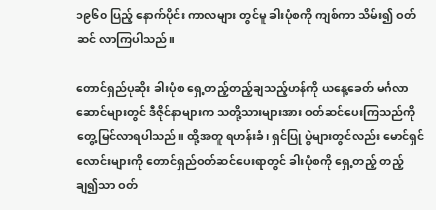၁၉၆၀ ပြည့် နောက်ပိုင်း ကာလများ တွင်မူ ခါးပုံစကို ကျစ်ကာ သိမ်း၍ ဝတ်ဆင် လာကြပါသည်။

တောင်ရှည်ပုဆိုး ခါးပုံစ ရှေ့တည့်တည့်ချသည့်ဟန်ကို ယနေ့ခေတ် မင်္ဂလာဆောင်များတွင် ဒီဇိုင်နာများက သတို့သားများအား ဝတ်ဆင်ပေးကြသည်ကို တွေ့မြင်လာရပါသည်။ ထို့အတူ ရဟန်းခံ၊ ရှင်ပြု ပွဲများတွင်လည်း မောင်ရှင်လောင်းများကို တောင်ရှည်ဝတ်ဆင်ပေးရာတွင် ခါးပုံစကို ရှေ့တည့် တည့်ချ၍သာ ဝတ်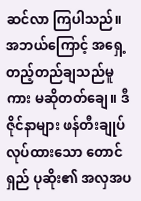ဆင်လာ ကြပါသည်။ အဘယ်ကြောင့် အရှေ့တည့်တည်ချသည်မူကား မဆိုတတ်ချေ။ ဒီဇိုင်နာများ ဖန်တီးချုပ်လုပ်ထားသော တောင်ရှည် ပုဆိုး၏ အလှအပ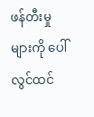ဖန်တီးမှုများကို ပေါ်လွင်ထင်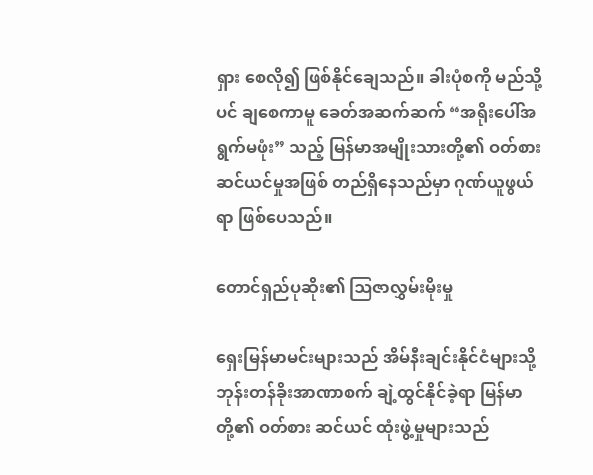ရှား စေလို၍ ဖြစ်နိုင်ချေသည်။ ခါးပုံစကို မည်သို့ပင် ချစေကာမူ ခေတ်အဆက်ဆက် “အရိုးပေါ်အရွက်မဖုံး” သည့် မြန်မာအမျိုးသားတို့၏ ဝတ်စားဆင်ယင်မှုအဖြစ် တည်ရှိနေသည်မှာ ဂုဏ်ယူဖွယ်ရာ ဖြစ်ပေသည်။

တောင်ရှည်ပုဆိုး၏ ဩဇာလွှမ်းမိုးမှု

ရှေးမြန်မာမင်းများသည် အိမ်နီးချင်းနိုင်ငံများသို့ ဘုန်းတန်ခိုးအာဏာစက် ချဲ့ထွင်နိုင်ခဲ့ရာ မြန်မာတို့၏ ဝတ်စား ဆင်ယင် ထုံးဖွဲ့မှုများသည်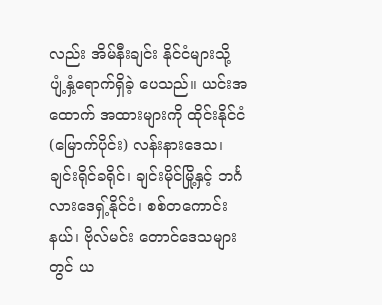လည်း အိမ်နီးချင်း နိုင်ငံများသို့ ပျံ့နှံ့ရောက်ရှိခဲ့ ပေသည်။ ယင်းအထောက် အထားများကို ထိုင်းနိုင်ငံ (မြောက်ပိုင်း) လန်းနားဒေသ၊ ချင်းရိုင်ခရိုင်၊ ချင်းမိုင်မြို့နှင့် ဘင်္ဂလားဒေရှ့်နိုင်ငံ၊ စစ်တကောင်းနယ်၊ ဗိုလ်မင်း တောင်ဒေသများတွင် ယ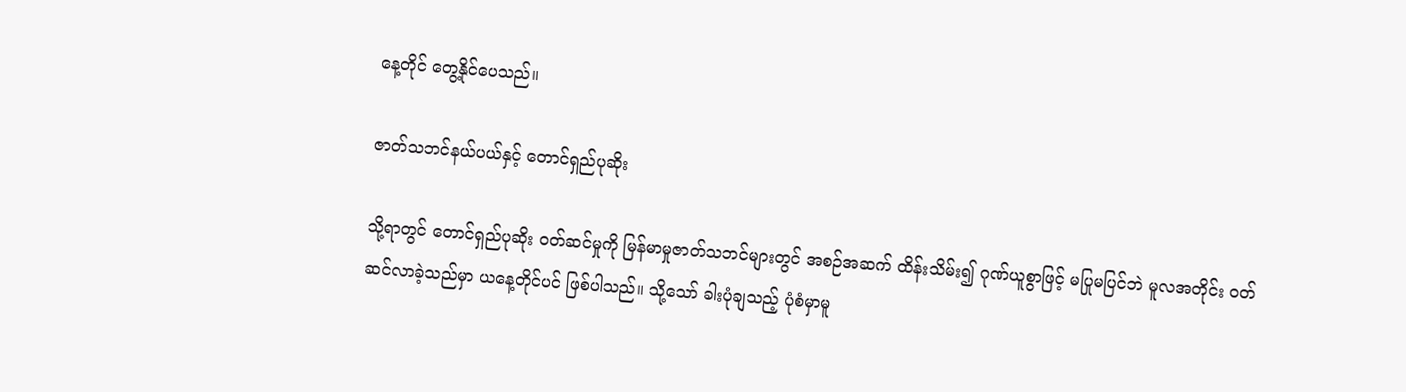နေ့တိုင် တွေ့နိုင်ပေသည်။

ဇာတ်သဘင်နယ်ပယ်နှင့် တောင်ရှည်ပုဆိုး

သို့ရာတွင် တောင်ရှည်ပုဆိုး ဝတ်ဆင်မှုကို မြန်မာမှုဇာတ်သဘင်များတွင် အစဉ်အဆက် ထိန်းသိမ်း၍ ဂုဏ်ယူစွာဖြင့် မပြုမပြင်ဘဲ မူလအတိုင်း ဝတ်ဆင်လာခဲ့သည်မှာ ယနေ့တိုင်ပင် ဖြစ်ပါသည်။ သို့သော် ခါးပုံချသည့် ပုံစံမှာမူ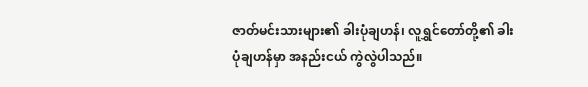ဇာတ်မင်းသားများ၏ ခါးပုံချဟန်၊ လူရွှင်တော်တို့၏ ခါးပုံချဟန်မှာ အနည်းငယ် ကွဲလွဲပါသည်။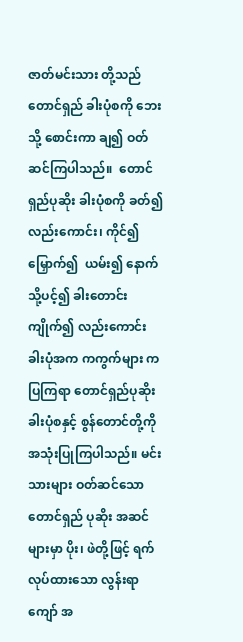ဇာတ်မင်းသား တို့သည် တောင်ရှည် ခါးပုံစကို ဘေးသို့ စောင်းကာ ချ၍ ဝတ်ဆင်ကြပါသည်။  တောင်ရှည်ပုဆိုး ခါးပုံစကို ခတ်၍ လည်းကောင်း၊ ကိုင်၍ မြှောက်၍  ယမ်း၍ နောက်သို့ပင့်၍ ခါးတောင်းကျိုက်၍ လည်းကောင်း ခါးပုံအက ကကွက်များ ကပြကြရာ တောင်ရှည်ပုဆိုး ခါးပုံစနှင့် စွန်တောင်တို့ကို အသုံးပြုကြပါသည်။ မင်းသားများ ဝတ်ဆင်သော တောင်ရှည် ပုဆိုး အဆင်များမှာ ပိုး၊ ဖဲတို့ဖြင့် ရက်လုပ်ထားသော လွန်းရာကျော် အ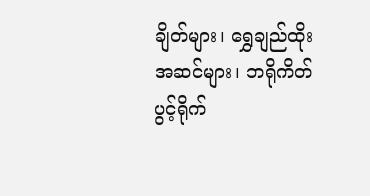ချိတ်များ၊ ရွှေချည်ထိုးအဆင်များ၊ ဘရိုကိတ် ပွင့်ရိုက်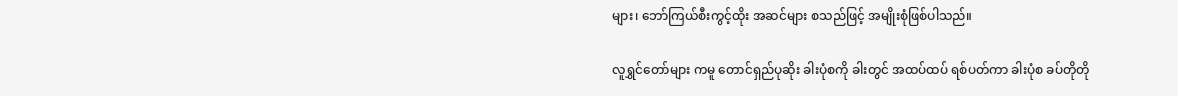များ၊ ဘော်ကြယ်စီးကွင့်ထိုး အဆင်များ စသည်ဖြင့် အမျိုးစုံဖြစ်ပါသည်။

လူရွှင်တော်များ ကမူ တောင်ရှည်ပုဆိုး ခါးပုံစကို ခါးတွင် အထပ်ထပ် ရစ်ပတ်ကာ ခါးပုံစ ခပ်တိုတို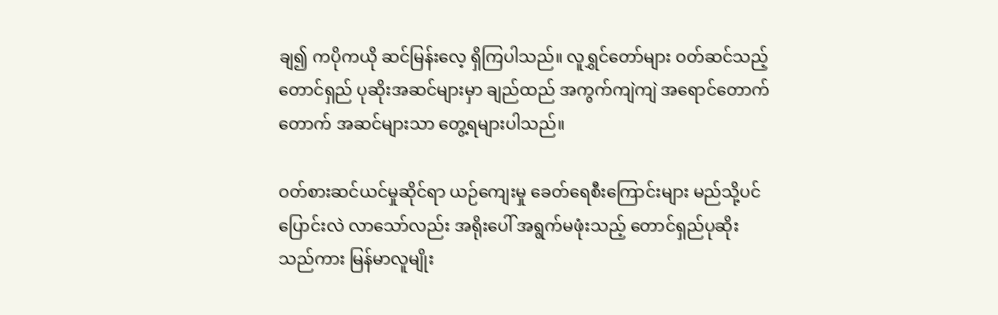ချ၍ ကပိုကယို ဆင်မြန်းလေ့ ရှိကြပါသည်။ လူရွှင်တော်များ ဝတ်ဆင်သည့် တောင်ရှည် ပုဆိုးအဆင်များမှာ ချည်ထည် အကွက်ကျဲကျဲ အရောင်တောက်တောက် အဆင်များသာ တွေ့ရများပါသည်။

ဝတ်စားဆင်ယင်မှုဆိုင်ရာ ယဉ်ကျေးမှု ခေတ်ရေစီးကြောင်းများ မည်သို့ပင် ပြောင်းလဲ လာသော်လည်း အရိုးပေါ် အရွက်မဖုံးသည့် တောင်ရှည်ပုဆိုးသည်ကား မြန်မာလူမျိုး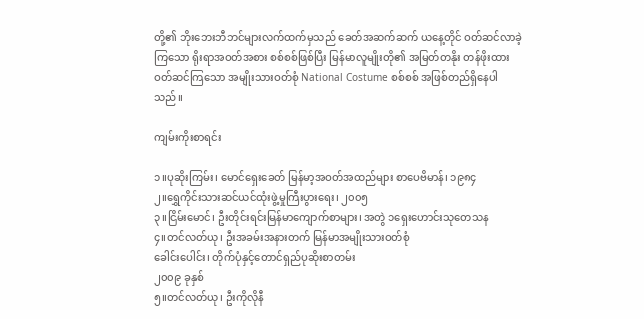တို့၏ ဘိုးဘေးဘီဘင်များလက်ထက်မှသည် ခေတ်အဆက်ဆက် ယနေ့တိုင် ဝတ်ဆင်လာခဲ့ကြသော ရိုးရာအဝတ်အစား စစ်စစ်ဖြစ်ပြီး မြန်မာလူမျိုးတို၏ အမြတ်တနိုး တန်ဖိုးထား ဝတ်ဆင်ကြသော အမျိုးသားဝတ်စုံ National Costume စစ်စစ် အဖြစ်တည်ရှိနေပါသည်။

ကျမ်းကိုးစာရင်း

၁။ပုဆိုးကြမ်း၊ မောင်ရှေးခေတ် မြန်မာ့အဝတ်အထည်များ စာပေဗိမာန်၊ ၁၉၈၄
၂။ရွှေကိုင်းသားဆင်ယင်ထုံးဖွဲ့မှုကြီးပွားရေး၊ ၂၀၀၅
၃။ငြိမ်းမောင်၊ ဦးတိုင်းရင်းမြန်မာကျောက်စာများ၊ အတွဲ ၁ရှေးဟောင်းသုတေသန
၄။တင်လတ်ယု၊ ဦးအခမ်းအနားတက် မြန်မာအမျိုးသားဝတ်စုံ
ခေါင်းပေါင်း၊ တိုက်ပုံနှင့်တောင်ရှည်ပုဆိုးစာတမ်း
၂၀၀၉ ခုနှစ်
၅။တင်လတ်ယု၊ ဦးကိုလိုနီ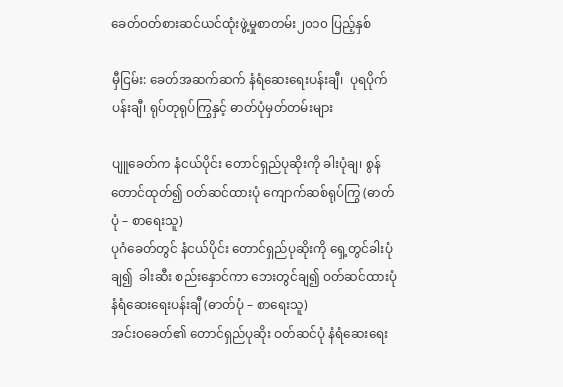ခေတ်ဝတ်စားဆင်ယင်ထုံးဖွဲ့မှုစာတမ်း၂၀၁၀ ပြည့်နှစ်

မှီငြမ်း: ခေတ်အဆက်ဆက် နံရံဆေးရေးပန်းချီ၊  ပုရပိုက်ပန်းချီ၊ ရုပ်တုရုပ်ကြွနှင့် ဓာတ်ပုံမှတ်တမ်းများ

ပျူခေတ်က နံငယ်ပိုင်း တောင်ရှည်ပုဆိုးကို ခါးပုံချ၊ စွန်တောင်ထုတ်၍ ဝတ်ဆင်ထားပုံ ကျောက်ဆစ်ရုပ်ကြွ (ဓာတ်ပုံ – စာရေးသူ)
ပုဂံခေတ်တွင် နံငယ်ပိုင်း တောင်ရှည်ပုဆိုးကို ရှေ့တွင်ခါးပုံချ၍  ခါးဆီး စည်းနှောင်ကာ ဘေးတွင်ချ၍ ဝတ်ဆင်ထားပုံ နံရံဆေးရေးပန်းချီ (ဓာတ်ပုံ – စာရေးသူ)
အင်းဝခေတ်၏ တောင်ရှည်ပုဆိုး ဝတ်ဆင်ပုံ နံရံဆေးရေး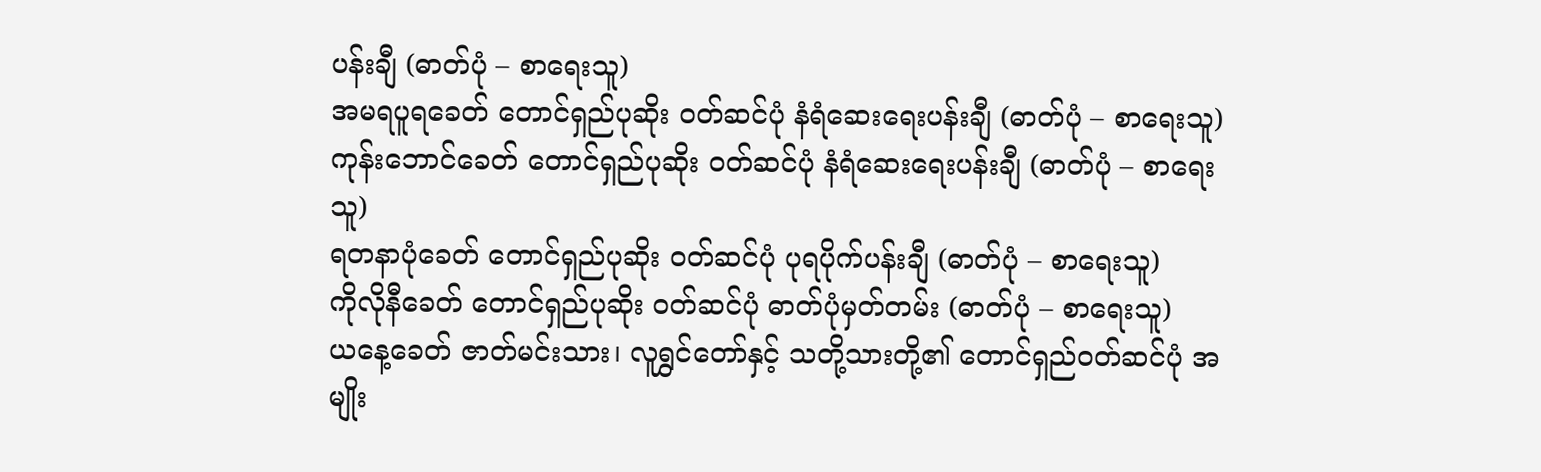ပန်းချီ (ဓာတ်ပုံ – စာရေးသူ)
အမရပူရခေတ် တောင်ရှည်ပုဆိုး ဝတ်ဆင်ပုံ နံရံဆေးရေးပန်းချီ (ဓာတ်ပုံ – စာရေးသူ)
ကုန်းဘောင်ခေတ် တောင်ရှည်ပုဆိုး ဝတ်ဆင်ပုံ နံရံဆေးရေးပန်းချီ (ဓာတ်ပုံ – စာရေးသူ)
ရတနာပုံခေတ် တောင်ရှည်ပုဆိုး ဝတ်ဆင်ပုံ ပုရပိုက်ပန်းချီ (ဓာတ်ပုံ – စာရေးသူ)
ကိုလိုနီခေတ် တောင်ရှည်ပုဆိုး ဝတ်ဆင်ပုံ ဓာတ်ပုံမှတ်တမ်း (ဓာတ်ပုံ – စာရေးသူ)
ယနေ့ခေတ် ဇာတ်မင်းသား၊ လူရွှင်တော်နှင့် သတို့သားတို့၏ တောင်ရှည်ဝတ်ဆင်ပုံ အမျိုး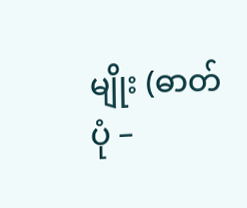မျိုး (ဓာတ်ပုံ –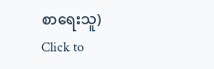စာရေးသူ)
Click to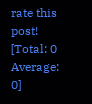rate this post!
[Total: 0 Average: 0]